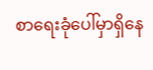စာရေးခုံပေါ်မှာရှိနေ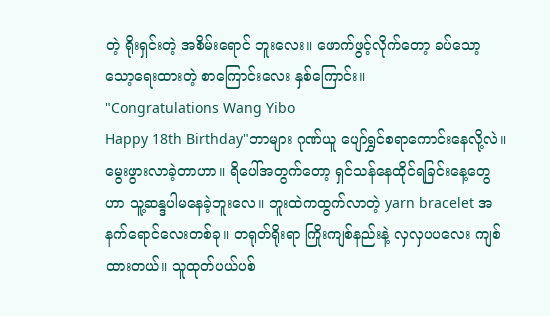တဲ့ ရိုးရှင်းတဲ့ အစိမ်းရောင် ဘူးလေး။ ဖောက်ဖွင့်လိုက်တော့ ခပ်သော့သော့ရေးထားတဲ့ စာကြောင်းလေး နှစ်ကြောင်း။
"Congratulations Wang Yibo
Happy 18th Birthday"ဘာများ ဂုဏ်ယူ ပျော်ရွှင်စရာကောင်းနေလို့လဲ။ မွေးဖွားလာခဲ့တာဟာ။ ရိပေါ်အတွက်တော့ ရှင်သန်နေထိုင်ရခြင်းနေ့တွေဟာ သူ့ဆန္ဒပါမနေခဲ့ဘူးလေ။ ဘူးထဲကထွက်လာတဲ့ yarn bracelet အနက်ရောင်လေးတစ်ခု။ တရုတ်ရိုးရာ ကြိုးကျစ်နည်းနဲ့ လှလှပပလေး ကျစ်ထားတယ်။ သူထုတ်ပယ်ပစ်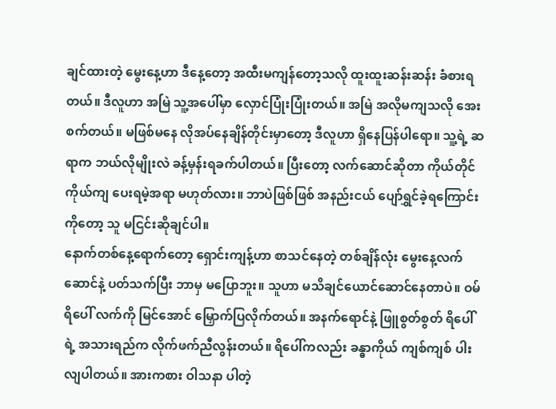ချင်ထားတဲ့ မွေးနေ့ဟာ ဒီနေ့တော့ အထီးမကျန်တော့သလို ထူးထူးဆန်းဆန်း ခံစားရတယ်။ ဒီလူဟာ အမြဲ သူ့အပေါ်မှာ လှောင်ပြုံးပြုံးတယ်။ အမြဲ အလိုမကျသလို အေးစက်တယ်။ မဖြစ်မနေ လိုအပ်နေချိန်တိုင်းမှာတော့ ဒီလူဟာ ရှိနေပြန်ပါရော။ သူ့ရဲ့ ဆရာက ဘယ်လိုမျိုးလဲ ခန့်မှန်းရခက်ပါတယ်။ ပြီးတော့ လက်ဆောင်ဆိုတာ ကိုယ်တိုင်ကိုယ်ကျ ပေးရမဲ့အရာ မဟုတ်လား။ ဘာပဲဖြစ်ဖြစ် အနည်းငယ် ပျော်ရွှင်ခဲ့ရကြောင်းကိုတော့ သူ မငြင်းဆိုချင်ပါ။
နောက်တစ်နေ့ရောက်တော့ ရှောင်းကျန့်ဟာ စာသင်နေတဲ့ တစ်ချိန်လုံး မွေးနေ့လက်ဆောင်နဲ့ ပတ်သက်ပြီး ဘာမှ မပြောဘူး။ သူဟာ မသိချင်ယောင်ဆောင်နေတာပဲ။ ဝမ်ရိပေါ် လက်ကို မြင်အောင် မြှောက်ပြလိုက်တယ်။ အနက်ရောင်နဲ့ ဖြူစွတ်စွတ် ရိပေါ်ရဲ့ အသားရည်က လိုက်ဖက်ညီလွန်းတယ်။ ရိပေါ်ကလည်း ခန္ဓာကိုယ် ကျစ်ကျစ် ပါးလျပါတယ်။ အားကစား ဝါသနာ ပါတဲ့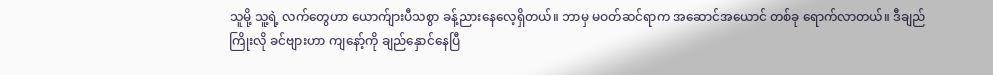သူမို့ သူ့ရဲ့ လက်တွေဟာ ယောက်ျားပီသစွာ ခန့်ညားနေလေ့ရှိတယ်။ ဘာမှ မဝတ်ဆင်ရာက အဆောင်အယောင် တစ်ခု ရောက်လာတယ်။ ဒီချည်ကြိုးလို ခင်ဗျားဟာ ကျနော့်ကို ချည်နှောင်နေပြီ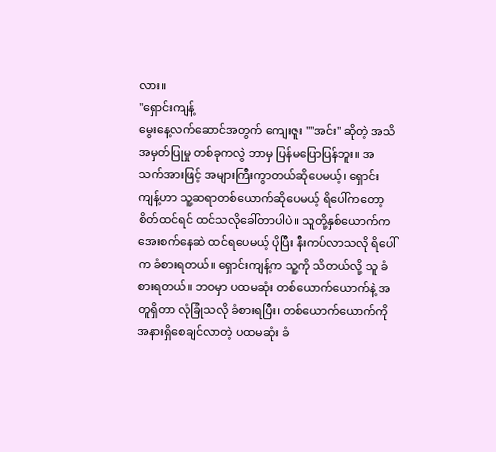လား။
"ရှောင်းကျန့်
မွေးနေ့လက်ဆောင်အတွက် ကျေးဇူး ""အင်း" ဆိုတဲ့ အသိအမှတ်ပြုမှု တစ်ခုကလွဲ ဘာမှ ပြန်မပြောပြန်ဘူး။ အသက်အားဖြင့် အများကြီးကွာတယ်ဆိုပေမယ့်၊ ရှောင်းကျန့်ဟာ သူ့ဆရာတစ်ယောက်ဆိုပေမယ့် ရိပေါ်ကတော့ စိတ်ထင်ရင် ထင်သလိုခေါ်တာပါပဲ။ သူတို့နှစ်ယောက်က အေးစက်နေဆဲ ထင်ရပေမယ့် ပိုပြီး နီးကပ်လာသလို ရိပေါ်က ခံစားရတယ်။ ရှောင်းကျန့်က သူ့ကို သိတယ်လို့ သူ ခံစားရတယ်။ ဘဝမှာ ပထမဆုံး တစ်ယောက်ယောက်နဲ့ အတူရှိတာ လုံခြုံသလို ခံစားရပြီး၊ တစ်ယောက်ယောက်ကို အနားရှိစေချင်လာတဲ့ ပထမဆုံး ခံ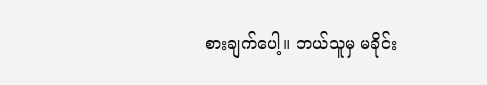စားချက်ပေါ့။ ဘယ်သူမှ မခိုင်း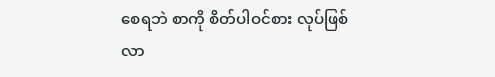စေရဘဲ စာကို စိတ်ပါဝင်စား လုပ်ဖြစ်လာ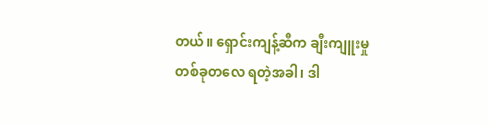တယ်။ ရှောင်းကျန့်ဆီက ချီးကျူးမှု တစ်ခုတလေ ရတဲ့အခါ၊ ဒါ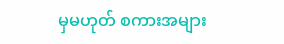မှမဟုတ် စကားအများ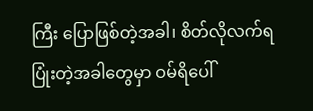ကြီး ပြောဖြစ်တဲ့အခါ၊ စိတ်လိုလက်ရ ပြုံးတဲ့အခါတွေမှာ ဝမ်ရိပေါ်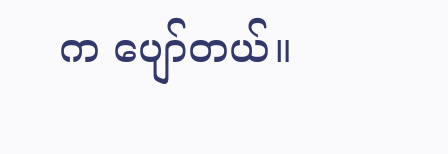က ပျော်တယ်။